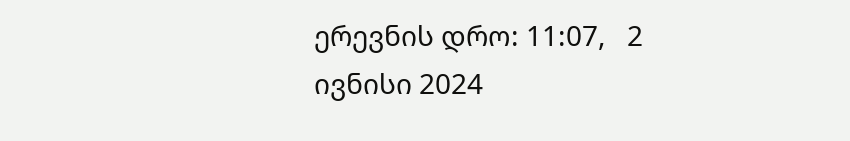ერევნის დრო: 11:07,   2 ივნისი 2024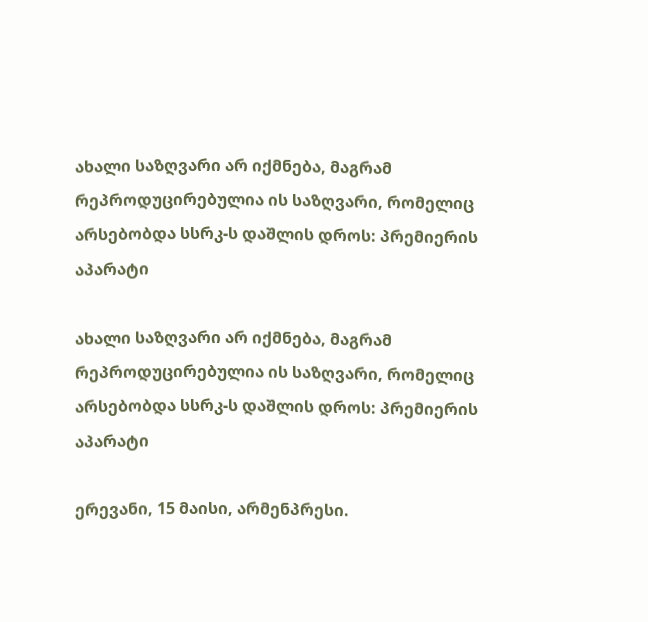ახალი საზღვარი არ იქმნება, მაგრამ რეპროდუცირებულია ის საზღვარი, რომელიც არსებობდა სსრკ-ს დაშლის დროს: პრემიერის აპარატი

ახალი საზღვარი არ იქმნება, მაგრამ რეპროდუცირებულია ის საზღვარი, რომელიც
არსებობდა სსრკ-ს დაშლის დროს: პრემიერის აპარატი

ერევანი, 15 მაისი, არმენპრესი.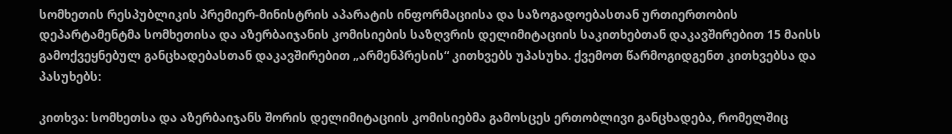სომხეთის რესპუბლიკის პრემიერ-მინისტრის აპარატის ინფორმაციისა და საზოგადოებასთან ურთიერთობის დეპარტამენტმა სომხეთისა და აზერბაიჯანის კომისიების საზღვრის დელიმიტაციის საკითხებთან დაკავშირებით 15 მაისს გამოქვეყნებულ განცხადებასთან დაკავშირებით „არმენპრესის“ კითხვებს უპასუხა. ქვემოთ წარმოგიდგენთ კითხვებსა და პასუხებს:

კითხვა: სომხეთსა და აზერბაიჯანს შორის დელიმიტაციის კომისიებმა გამოსცეს ერთობლივი განცხადება, რომელშიც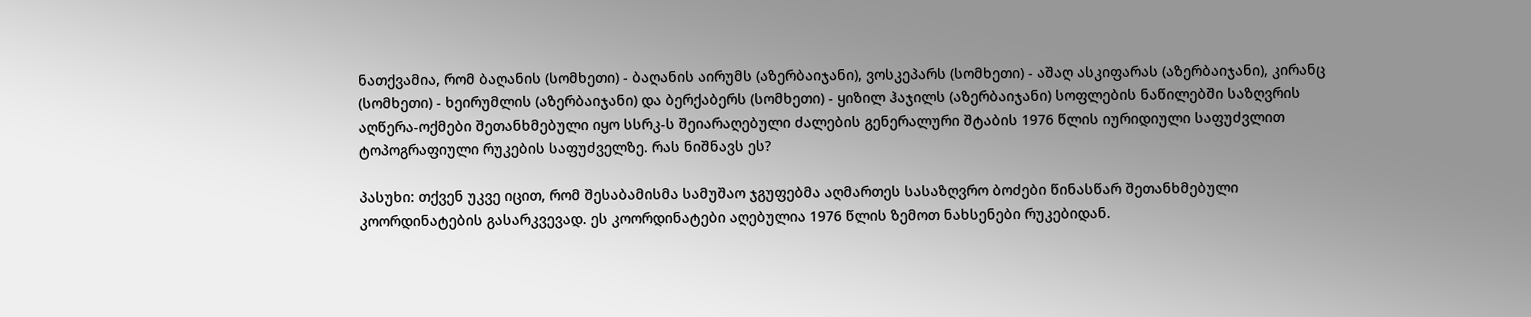ნათქვამია, რომ ბაღანის (სომხეთი) - ბაღანის აირუმს (აზერბაიჯანი), ვოსკეპარს (სომხეთი) - აშაღ ასკიფარას (აზერბაიჯანი), კირანც (სომხეთი) - ხეირუმლის (აზერბაიჯანი) და ბერქაბერს (სომხეთი) - ყიზილ ჰაჯილს (აზერბაიჯანი) სოფლების ნაწილებში საზღვრის აღწერა-ოქმები შეთანხმებული იყო სსრკ-ს შეიარაღებული ძალების გენერალური შტაბის 1976 წლის იურიდიული საფუძვლით ტოპოგრაფიული რუკების საფუძველზე. რას ნიშნავს ეს?

პასუხი: თქვენ უკვე იცით, რომ შესაბამისმა სამუშაო ჯგუფებმა აღმართეს სასაზღვრო ბოძები წინასწარ შეთანხმებული კოორდინატების გასარკვევად. ეს კოორდინატები აღებულია 1976 წლის ზემოთ ნახსენები რუკებიდან.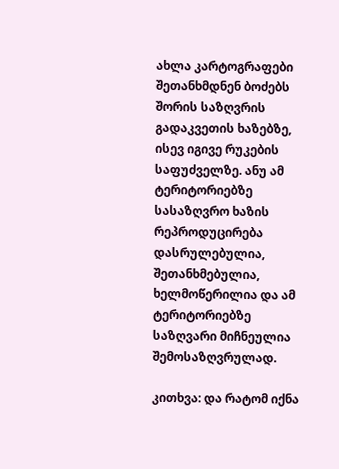ახლა კარტოგრაფები შეთანხმდნენ ბოძებს შორის საზღვრის გადაკვეთის ხაზებზე, ისევ იგივე რუკების საფუძველზე. ანუ ამ ტერიტორიებზე სასაზღვრო ხაზის რეპროდუცირება დასრულებულია, შეთანხმებულია, ხელმოწერილია და ამ ტერიტორიებზე საზღვარი მიჩნეულია შემოსაზღვრულად.

კითხვა: და რატომ იქნა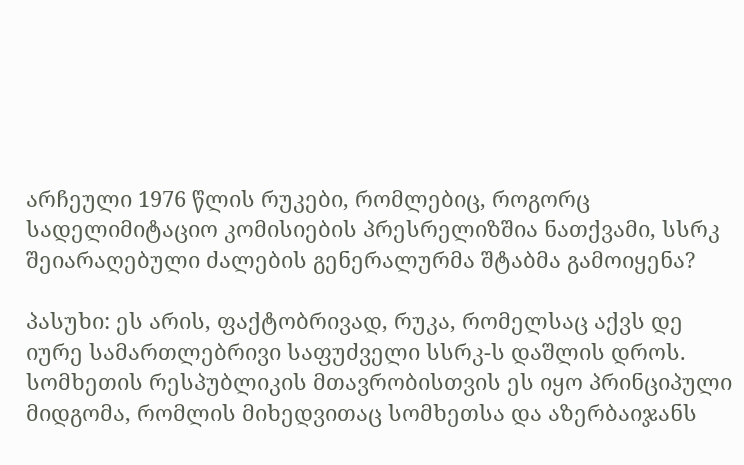არჩეული 1976 წლის რუკები, რომლებიც, როგორც სადელიმიტაციო კომისიების პრესრელიზშია ნათქვამი, სსრკ შეიარაღებული ძალების გენერალურმა შტაბმა გამოიყენა?

პასუხი: ეს არის, ფაქტობრივად, რუკა, რომელსაც აქვს დე იურე სამართლებრივი საფუძველი სსრკ-ს დაშლის დროს. სომხეთის რესპუბლიკის მთავრობისთვის ეს იყო პრინციპული მიდგომა, რომლის მიხედვითაც სომხეთსა და აზერბაიჯანს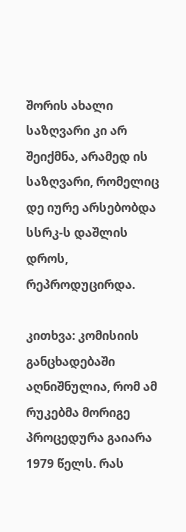შორის ახალი საზღვარი კი არ შეიქმნა, არამედ ის საზღვარი, რომელიც დე იურე არსებობდა სსრკ-ს დაშლის დროს, რეპროდუცირდა.

კითხვა: კომისიის განცხადებაში აღნიშნულია, რომ ამ რუკებმა მორიგე პროცედურა გაიარა 1979 წელს. რას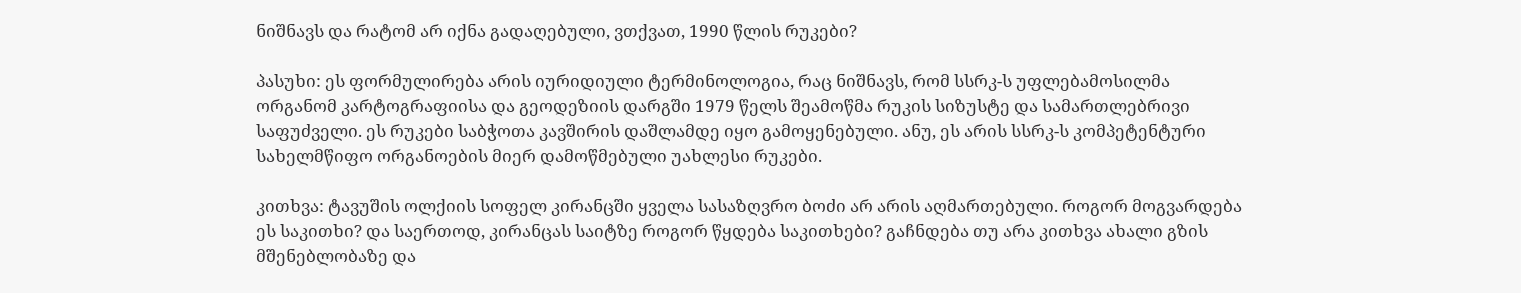ნიშნავს და რატომ არ იქნა გადაღებული, ვთქვათ, 1990 წლის რუკები?

პასუხი: ეს ფორმულირება არის იურიდიული ტერმინოლოგია, რაც ნიშნავს, რომ სსრკ-ს უფლებამოსილმა ორგანომ კარტოგრაფიისა და გეოდეზიის დარგში 1979 წელს შეამოწმა რუკის სიზუსტე და სამართლებრივი საფუძველი. ეს რუკები საბჭოთა კავშირის დაშლამდე იყო გამოყენებული. ანუ, ეს არის სსრკ-ს კომპეტენტური სახელმწიფო ორგანოების მიერ დამოწმებული უახლესი რუკები.

კითხვა: ტავუშის ოლქიის სოფელ კირანცში ყველა სასაზღვრო ბოძი არ არის აღმართებული. როგორ მოგვარდება ეს საკითხი? და საერთოდ, კირანცას საიტზე როგორ წყდება საკითხები? გაჩნდება თუ არა კითხვა ახალი გზის მშენებლობაზე და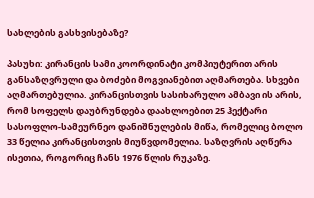სახლების გასხვისებაზე?

პასუხი: კირანცის სამი კოორდინატი კომპიუტერით არის განსაზღვრული და ბოძები მოგვიანებით აღმართება. სხვები აღმართებულია. კირანცისთვის სასიხარულო ამბავი ის არის, რომ სოფელს დაუბრუნდება დაახლოებით 25 ჰექტარი სასოფლო-სამეურნეო დანიშნულების მიწა, რომელიც ბოლო 33 წელია კირანცისთვის მიუწვდომელია. საზღვრის აღწერა ისეთია, როგორიც ჩანს 1976 წლის რუკაზე.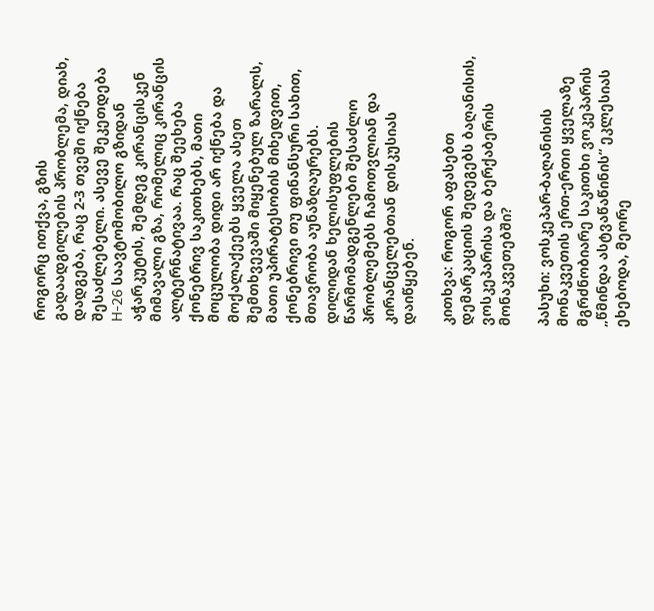როგორც ითქვა, გზის გადაადგილების პრობლემა, დიახ, დადგება, რაც 2-3 თვეში იქნება შესაძლებელი. ასევე შეკეთდება H-26 საავტომობილო გზიდან აჭარკუტის, შემდეგ კირანცისკენ მიმავალი გზა, რომელიც კირანცის ალტერნატივაა. რაც შეეხება ქონებრივ საკითხებს, მათი მოცულობა დიდი არ იქნება და მოქალაქეებს ყველა ასეთ შემთხვევაში მიყენებულ ზარალს, მათი უპირატესობის მიხედვით, ქონებრივი თუ ფინანსური სახით, მთავრობა აუნაზღაურებს. დილიდან ხელისუფლების წარმომადგენლები შესაძლო პრობლემებს ჩამოთვლიან და კირანცელებთან დისკუსიას დაიწყებენ.

კითხვა: როგორ აფასებთ დემარკაციის შედეგებს ბაღანისის, ვოსკეპარისა და ბერქაბერის მონაკვეთებში?

პასუხი: ვოსკეპარ-ბაღანისის მონაკვეთის ერთ-ერთი ყველაზე მგრძნობიარე საკითხი ვოკეპარის „წმინდა ასტვაწაწინის“ ეკლესიას ეხებოდა, მეორე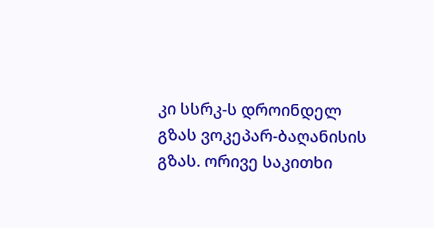კი სსრკ-ს დროინდელ გზას ვოკეპარ-ბაღანისის გზას. ორივე საკითხი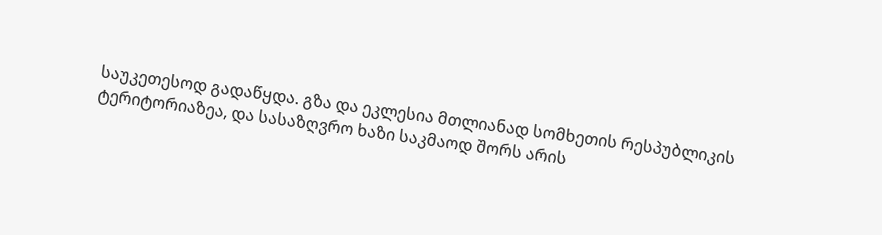საუკეთესოდ გადაწყდა. გზა და ეკლესია მთლიანად სომხეთის რესპუბლიკის ტერიტორიაზეა, და სასაზღვრო ხაზი საკმაოდ შორს არის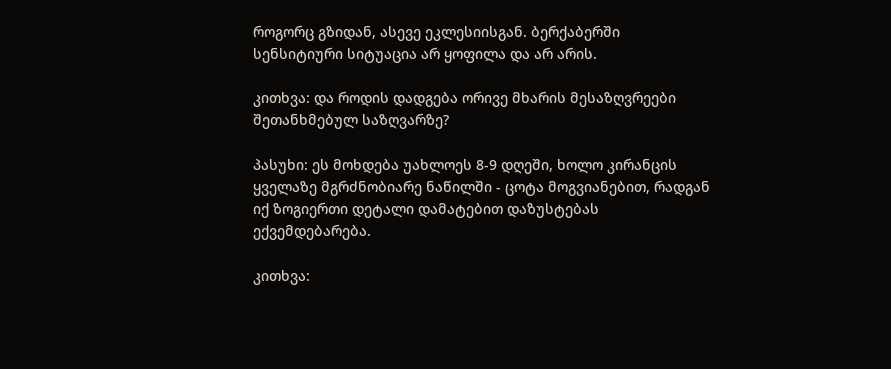როგორც გზიდან, ასევე ეკლესიისგან. ბერქაბერში სენსიტიური სიტუაცია არ ყოფილა და არ არის.

კითხვა: და როდის დადგება ორივე მხარის მესაზღვრეები შეთანხმებულ საზღვარზე?

პასუხი: ეს მოხდება უახლოეს 8-9 დღეში, ხოლო კირანცის ყველაზე მგრძნობიარე ნაწილში - ცოტა მოგვიანებით, რადგან იქ ზოგიერთი დეტალი დამატებით დაზუსტებას ექვემდებარება.

კითხვა: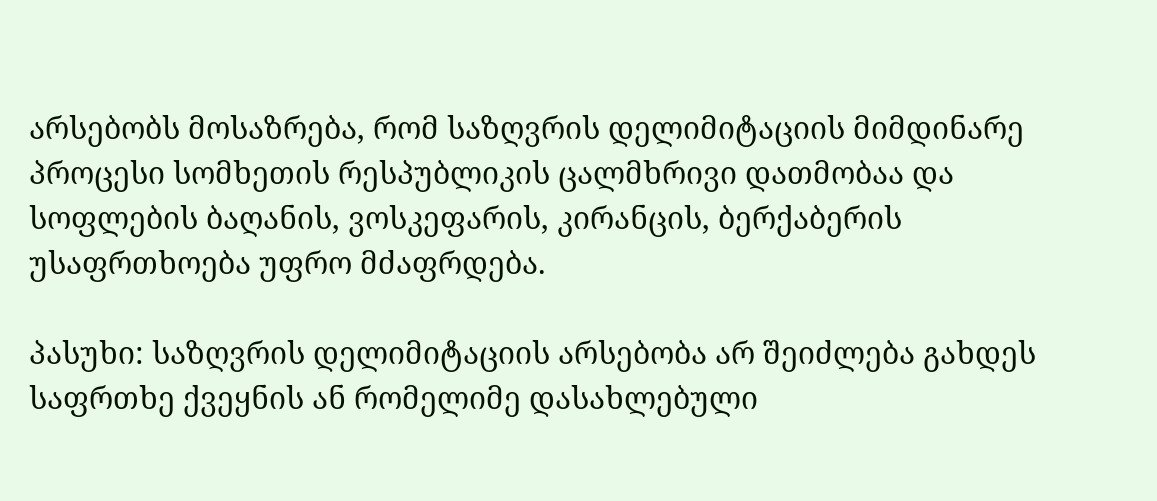არსებობს მოსაზრება, რომ საზღვრის დელიმიტაციის მიმდინარე პროცესი სომხეთის რესპუბლიკის ცალმხრივი დათმობაა და სოფლების ბაღანის, ვოსკეფარის, კირანცის, ბერქაბერის უსაფრთხოება უფრო მძაფრდება.

პასუხი: საზღვრის დელიმიტაციის არსებობა არ შეიძლება გახდეს საფრთხე ქვეყნის ან რომელიმე დასახლებული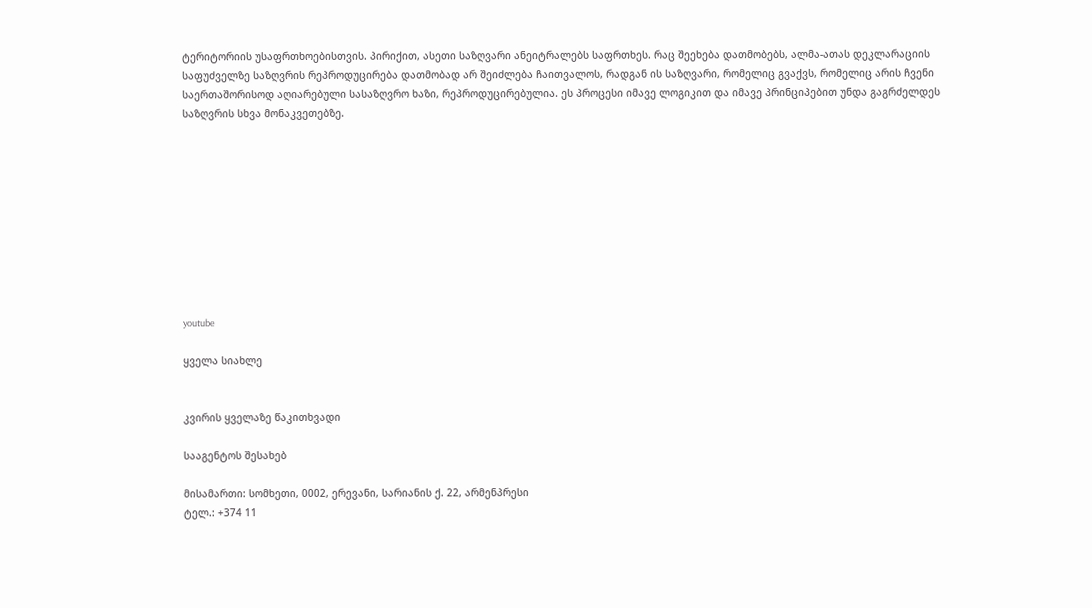ტერიტორიის უსაფრთხოებისთვის. პირიქით, ასეთი საზღვარი ანეიტრალებს საფრთხეს. რაც შეეხება დათმობებს, ალმა-ათას დეკლარაციის საფუძველზე საზღვრის რეპროდუცირება დათმობად არ შეიძლება ჩაითვალოს, რადგან ის საზღვარი, რომელიც გვაქვს, რომელიც არის ჩვენი საერთაშორისოდ აღიარებული სასაზღვრო ხაზი, რეპროდუცირებულია. ეს პროცესი იმავე ლოგიკით და იმავე პრინციპებით უნდა გაგრძელდეს საზღვრის სხვა მონაკვეთებზე.










youtube

ყველა სიახლე


კვირის ყველაზე წაკითხვადი

სააგენტოს შესახებ

მისამართი: სომხეთი, 0002, ერევანი, სარიანის ქ. 22, არმენპრესი
ტელ.: +374 11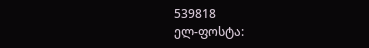539818
ელ-ფოსტა: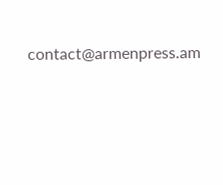contact@armenpress.am